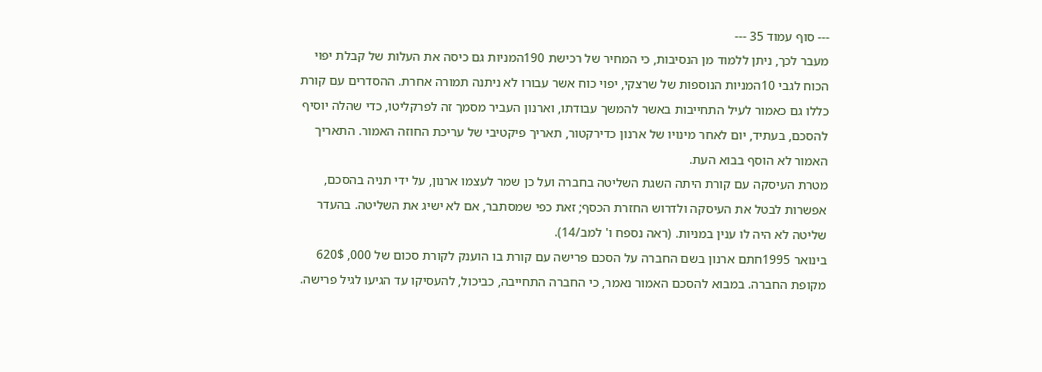--- סוף עמוד 35 ---
מעבר לכך, ניתן ללמוד מן הנסיבות, כי המחיר של רכישת 190המניות גם כיסה את העלות של קבלת יפוי הכוח לגבי 10המניות הנוספות של שרצקי, יפוי כוח אשר עבורו לא ניתנה תמורה אחרת. ההסדרים עם קורת כללו גם כאמור לעיל התחייבות באשר להמשך עבודתו, וארנון העביר מסמך זה לפרקליטו, כדי שהלה יוסיף להסכם, בעתיד, יום לאחר מינויו של ארנון כדירקטור, תאריך פיקטיבי של עריכת החוזה האמור. התאריך האמור לא הוסף בבוא העת.
מטרת העיסקה עם קורת היתה השגת השליטה בחברה ועל כן שמר לעצמו ארנון, על ידי תניה בהסכם, אפשרות לבטל את העיסקה ולדרוש החזרת הכסף; זאת כפי שמסתבר, אם לא ישיג את השליטה. בהעדר שליטה לא היה לו ענין במניות. (ראה נספח ו' למב/14).
בינואר 1995חתם ארנון בשם החברה על הסכם פרישה עם קורת בו הוענק לקורת סכום של 000, 620$ מקופת החברה. במבוא להסכם האמור נאמר, כי החברה התחייבה, כביכול, להעסיקו עד הגיעו לגיל פרישה.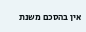אין בהסכם משנת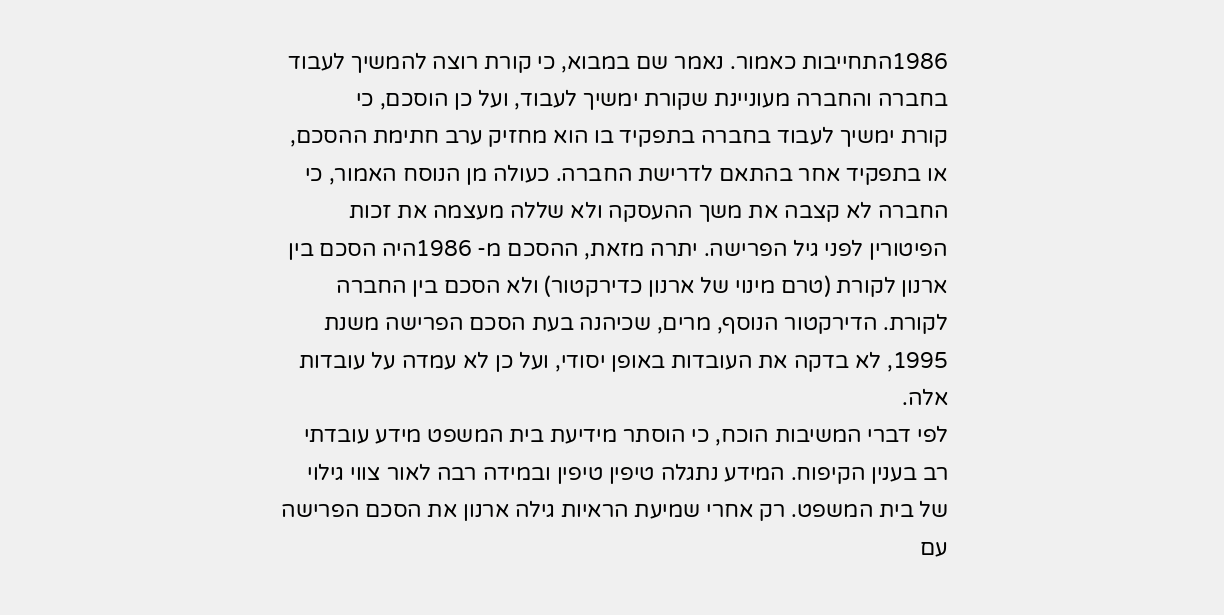1986התחייבות כאמור. נאמר שם במבוא, כי קורת רוצה להמשיך לעבוד בחברה והחברה מעוניינת שקורת ימשיך לעבוד, ועל כן הוסכם, כי
קורת ימשיך לעבוד בחברה בתפקיד בו הוא מחזיק ערב חתימת ההסכם, או בתפקיד אחר בהתאם לדרישת החברה. כעולה מן הנוסח האמור, כי החברה לא קצבה את משך ההעסקה ולא שללה מעצמה את זכות הפיטורין לפני גיל הפרישה. יתרה מזאת, ההסכם מ- 1986היה הסכם בין ארנון לקורת (טרם מינוי של ארנון כדירקטור) ולא הסכם בין החברה לקורת. הדירקטור הנוסף, מרים, שכיהנה בעת הסכם הפרישה משנת 1995, לא בדקה את העובדות באופן יסודי, ועל כן לא עמדה על עובדות אלה.
לפי דברי המשיבות הוכח, כי הוסתר מידיעת בית המשפט מידע עובדתי רב בענין הקיפוח. המידע נתגלה טיפין טיפין ובמידה רבה לאור צווי גילוי של בית המשפט. רק אחרי שמיעת הראיות גילה ארנון את הסכם הפרישה עם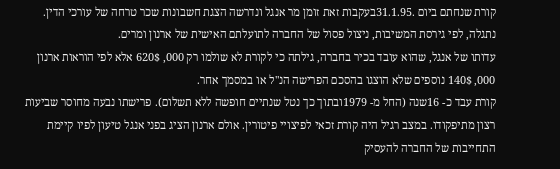קורת שנחתם ביום .31.1.95בעקבות זאת זומן מר אנגל ונדרשה הצגת חשבונות שכר טרחה של עורכי הדין. נתגלה, לפי גירסת המשיבות, ניצול פסול של החברה לתועלתם האישית של ארנון ומרים.
עדותו של אנגל, שהוא עובד בכיר בחברה, גילתה כי לקורת לא שולמו רק 000, 620$ אלא לפי הוראות ארנון 000, 140$ נוספים שלא הוצגו בהסכם הפרישה הנ"ל או במסמך אחר.
קורת עבד כ- 16שנה (החל מ- 1979ובתוך כך נטל שנתיים חופשה ללא תשלום). פרישתו נבעה מחוסר שביעות רצון מתיפקודו. במצב רגיל היה קורת זכאי לפיצויי פיטורין. אולם ארנון הציג בפני אנגל טיעון לפיו קיימת התחייבות של החברה להעסיק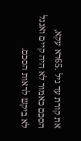את קורת עד גיל .65דא עקא, הסכם כאמור לא היה קיים ואנגל לא ביקש לראות הסכם.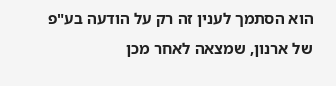הוא הסתמך לענין זה רק על הודעה בע"פ של ארנון, שמצאה לאחר מכן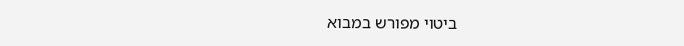ביטוי מפורש במבוא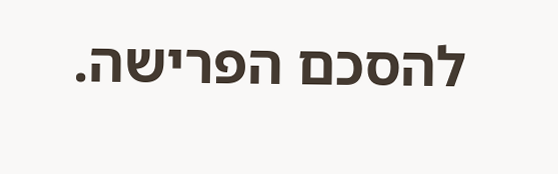להסכם הפרישה.